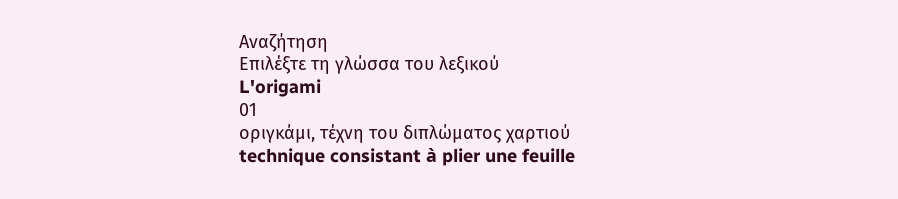Αναζήτηση
Επιλέξτε τη γλώσσα του λεξικού
L'origami
01
οριγκάμι, τέχνη του διπλώματος χαρτιού
technique consistant à plier une feuille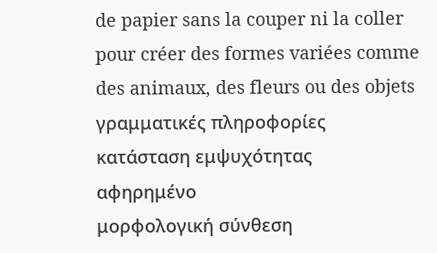de papier sans la couper ni la coller pour créer des formes variées comme des animaux, des fleurs ou des objets
γραμματικές πληροφορίες
κατάσταση εμψυχότητας
αφηρημένο
μορφολογική σύνθεση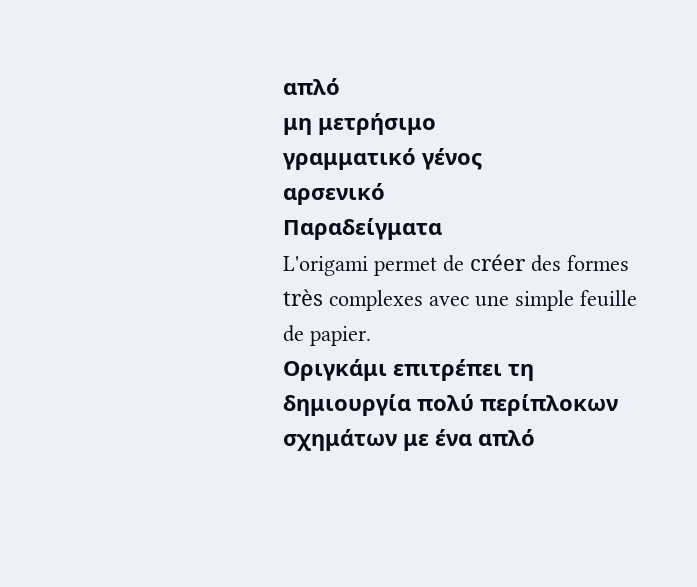απλό
μη μετρήσιμο
γραμματικό γένος
αρσενικό
Παραδείγματα
L'origami permet de créer des formes très complexes avec une simple feuille de papier.
Οριγκάμι επιτρέπει τη δημιουργία πολύ περίπλοκων σχημάτων με ένα απλό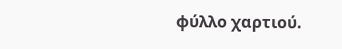φύλλο χαρτιού.